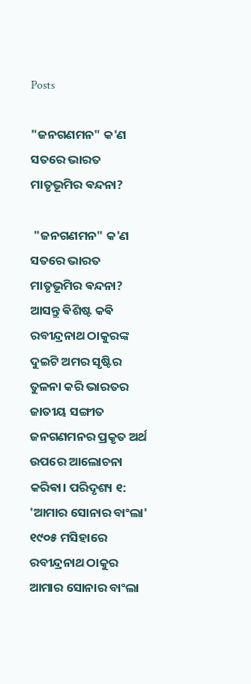Posts

"ଜନଗଣମନ" କ'ଣ ସତରେ ଭାରତ ମାତୃଭୂମିର ଵନ୍ଦନା?

 "ଜନଗଣମନ" କ'ଣ ସତରେ ଭାରତ ମାତୃଭୂମିର ଵନ୍ଦନା? ଆସନ୍ତୁ ଵିଶିଷ୍ଟ କଵି ରବୀନ୍ଦ୍ରନାଥ ଠାକୁରଙ୍କ ଦୁଇଟି ଅମର ସୃଷ୍ଟିର ତୁଳନା କରି ଭାରତର ଜାତୀୟ ସଙ୍ଗୀତ ଜନଗଣମନର ପ୍ରକୃତ ଅର୍ଥ ଉପରେ ଆଲୋଚନା କରିଵା। ପରିଦୃଶ୍ୟ ୧:   'ଆମାର ସୋନାର ବାଂଲା' ୧୯୦୫ ମସିହାରେ ରବୀନ୍ଦ୍ରନାଥ ଠାକୁର ଆମାର ସୋନାର ବାଂଲା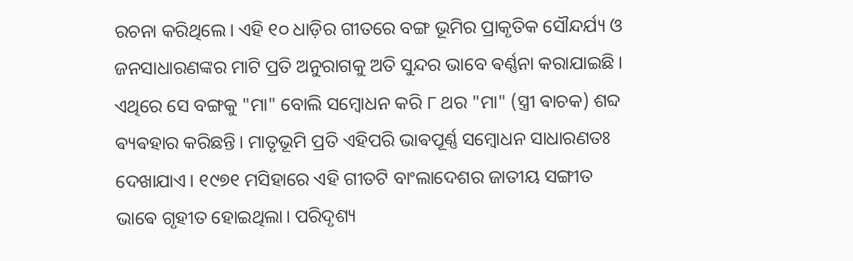ରଚନା କରିଥିଲେ। ଏହି ୧୦ ଧାଡ଼ିର ଗୀତରେ ବଙ୍ଗ ଭୂମିର ପ୍ରାକୃତିକ ସୌନ୍ଦର୍ଯ୍ୟ ଓ ଜନସାଧାରଣଙ୍କର ମାଟି ପ୍ରତି ଅନୁରାଗକୁ ଅତି ସୁନ୍ଦର ଭାବେ ଵର୍ଣ୍ଣନା କରାଯାଇଛି। ଏଥିରେ ସେ ବଙ୍ଗକୁ "ମା" ବୋଲି ସମ୍ବୋଧନ କରି ୮ ଥର "ମା" (ସ୍ତ୍ରୀ ଵାଚକ) ଶବ୍ଦ ଵ୍ୟଵହାର କରିଛନ୍ତି। ମାତୃଭୂମି ପ୍ରତି ଏହିପରି ଭାଵପୂର୍ଣ୍ଣ ସମ୍ବୋଧନ ସାଧାରଣତଃ ଦେଖାଯାଏ। ୧୯୭୧ ମସିହାରେ ଏହି ଗୀତଟି ବାଂଲାଦେଶର ଜାତୀୟ ସଙ୍ଗୀତ ଭାଵେ ଗୃହୀତ ହୋଇଥିଲା। ପରିଦୃଶ୍ୟ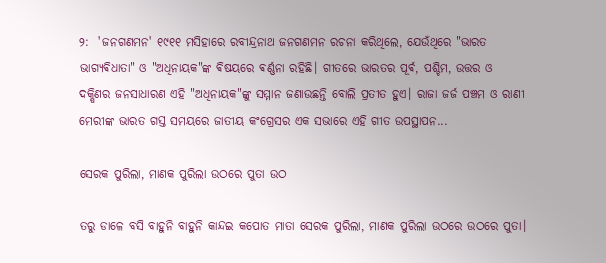୨:  'ଜନଗଣମନ' ୧୯୧୧ ମସିହାରେ ରବୀନ୍ଦ୍ରନାଥ ଜନଗଣମନ ରଚନା କରିଥିଲେ, ଯେଉଁଥିରେ "ଭାରତ ଭାଗ୍ୟଵିଧାତା" ଓ "ଅଧିନାୟକ"ଙ୍କ ଵିଷୟରେ ଵର୍ଣ୍ଣନା ରହିଛି। ଗୀତରେ ଭାରତର ପୂର୍ଵ, ପଶ୍ଚିମ, ଉତ୍ତର ଓ ଦକ୍ଷିଣର ଜନସାଧାରଣ ଏହି "ଅଧିନାୟକ"ଙ୍କୁ ସମ୍ମାନ ଜଣାଉଛନ୍ତି ବୋଲି ପ୍ରତୀତ ହୁଏ। ରାଜା ଜର୍ଜ ପଞ୍ଚମ ଓ ରାଣୀ ମେରୀଙ୍କ ଭାରତ ଗସ୍ତ ସମୟରେ ଜାତୀୟ କଂଗ୍ରେସର ଏକ ସଭାରେ ଏହି ଗୀତ ଉପସ୍ଥାପନ...

ସେରକ ପୁରିଲା, ମାଣକ ପୁରିଲା ଉଠରେ ପୁତା ଉଠ

ତରୁ ଡାଳେ ବସି ବାହୁନି ବାହୁନି କାନ୍ଦଇ କପୋତ ମାତା ସେରକ ପୁରିଲା, ମାଣକ ପୁରିଲା ଉଠରେ ଉଠରେ ପୁତା।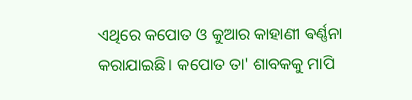ଏଥିରେ କପୋତ ଓ କୁଆର କାହାଣୀ ଵର୍ଣ୍ଣନା କରାଯାଇଛି। କପୋତ ତା' ଶାବକକୁ ମାପି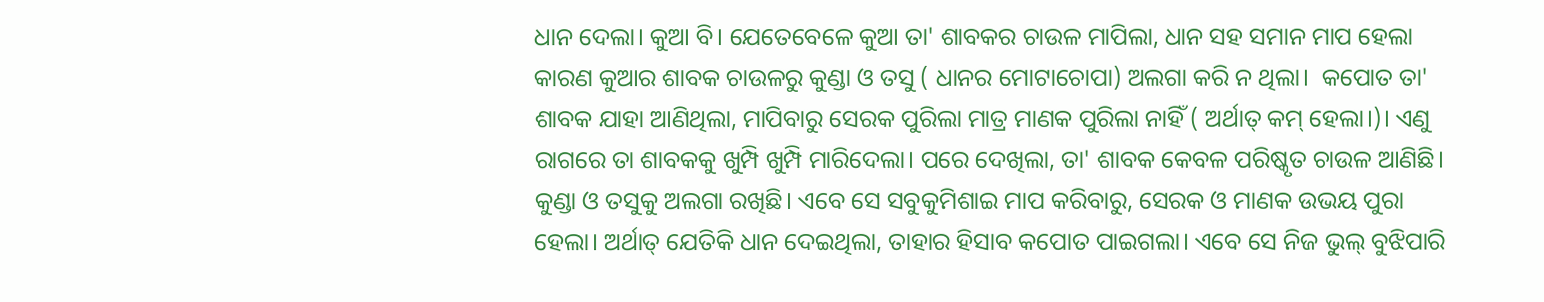ଧାନ ଦେଲା। କୁଆ ବି। ଯେତେବେଳେ କୁଆ ତା' ଶାବକର ଚାଉଳ ମାପିଲା, ଧାନ ସହ ସମାନ ମାପ ହେଲା କାରଣ କୁଆର ଶାବକ ଚାଉଳରୁ କୁଣ୍ଡା ଓ ତସୁ ( ଧାନର ମୋଟାଚୋପା) ଅଲଗା କରି ନ ଥିଲା।  କପୋତ ତା' ଶାବକ ଯାହା ଆଣିଥିଲା, ମାପିବାରୁ ସେରକ ପୁରିଲା ମାତ୍ର ମାଣକ ପୁରିଲା ନାହିଁ ( ଅର୍ଥାତ୍ କମ୍ ହେଲା।)। ଏଣୁ ରାଗରେ ତା ଶାବକକୁ ଖୁମ୍ପି ଖୁମ୍ପି ମାରିଦେଲା। ପରେ ଦେଖିଲା, ତା' ଶାବକ କେବଳ ପରିଷ୍କୃତ ଚାଉଳ ଆଣିଛି। କୁଣ୍ଡା ଓ ତସୁକୁ ଅଲଗା ରଖିଛି। ଏବେ ସେ ସବୁକୁମିଶାଇ ମାପ କରିବାରୁ, ସେରକ ଓ ମାଣକ ଉଭୟ ପୁରା ହେଲା। ଅର୍ଥାତ୍ ଯେତିକି ଧାନ ଦେଇଥିଲା, ତାହାର ହିସାବ କପୋତ ପାଇଗଲା। ଏବେ ସେ ନିଜ ଭୁଲ୍ ବୁଝିପାରି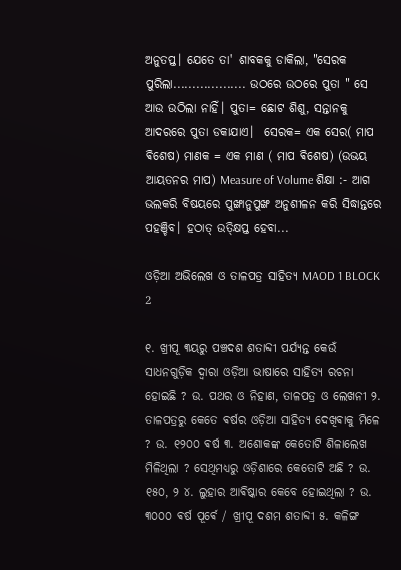ଅନୁତପ୍ତ। ଯେତେ ତା' ଶାବକକୁ ଡାକିଲା, "ସେରକ ପୁରିଲା................... ଉଠରେ ଉଠରେ ପୁତା " ସେ ଆଉ ଉଠିଲା ନାହିଁ। ପୁତା= ଛୋଟ ଶିଶୁ, ସନ୍ତାନକୁ ଆଦରରେ ପୁତା ଡକାଯାଏ।  ସେରକ= ଏକ ସେର( ମାପ ଵିଶେଷ) ମାଣକ = ଏକ ମାଣ ( ମାପ ଵିଶେଷ) (ଉଭୟ ଆୟତନର ମାପ) Measure of Volume ଶିକ୍ଷା :- ଆଗ ଭଲକରି ବିଷୟରେ ପୁଙ୍ଖାନୁପୁଙ୍ଖ ଅନୁଶୀଳନ କରି ସିଦ୍ଧାନ୍ତରେ ପହଞ୍ଚିବ। ହଠାତ୍ ଉତ୍କ୍ଷିପ୍ତ ହେବା...

ଓଡ଼ିଆ ଅଭିଲେଖ ଓ ତାଳପତ୍ର ସାହିତ୍ୟ MAOD 1 BLOCK 2

୧. ଖ୍ରୀପୂ ୩ୟରୁ ପଞ୍ଚଦଶ ଶତାବ୍ଦୀ ପର୍ଯ୍ୟନ୍ତ କେଉଁ ସାଧନଗୁଡ଼ିକ ଦ୍ୱାରା ଓଡ଼ିଆ ଭାଷାରେ ସାହିତ୍ୟ ରଚନା ହୋଇଛି ? ଉ. ପଥର ଓ ନିହାଣ, ତାଳପତ୍ର ଓ ଲେଖନୀ ୨. ତାଳପତ୍ରରୁ କେତେ ଵର୍ଷର ଓଡ଼ିଆ ସାହିତ୍ୟ ଦେଖିଵାକୁ ମିଳେ ? ଉ. ୧୨୦୦ ଵର୍ଷ ୩. ଅଶୋକଙ୍କ କେତୋଟି ଶିଳାଲେଖ ମିଳିଥିଲା ? ସେଥିମଧ୍ୟରୁ ଓଡ଼ିଶାରେ କେତୋଟି ଅଛି ? ଉ. ୧୫୦, ୨ ୪. ଲୁହାର ଆଵିଷ୍କାର କେବେ ହୋଇଥିଲା ? ଉ. ୩୦୦୦ ଵର୍ଷ ପୂର୍ଵେ / ଖ୍ରୀପୂ ଦଶମ ଶତାବ୍ଦୀ ୫. କଳିଙ୍ଗ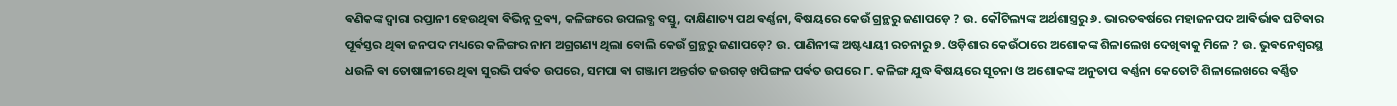ଵଣିକଙ୍କ ଦ୍ୱାରା ରପ୍ତାନୀ ହେଉଥିଵା ଵିଭିନ୍ନ ଦ୍ରଵ୍ୟ, କଳିଙ୍ଗରେ ଉପଲବ୍ଧ ବସ୍ତୁ, ଦାକ୍ଷିଣାତ୍ୟ ପଥ ଵର୍ଣ୍ଣନା, ଵିଷୟରେ କେଉଁ ଗ୍ରନ୍ଥରୁ ଜଣାପଡ଼େ ? ଉ. କୌଟିଲ୍ୟଙ୍କ ଅର୍ଥଶାସ୍ତ୍ରରୁ ୬. ଭାରତଵର୍ଷରେ ମହାଜନପଦ ଆଵିର୍ଭାଵ ଘଟିଵାର ପୂର୍ଵସ୍ତର ଥିଵା ଜନପଦ ମଧ୍ୟରେ କଳିଙ୍ଗର ନାମ ଅଗ୍ରଗଣ୍ୟ ଥିଲା ବୋଲି କେଉଁ ଗ୍ରନ୍ଥରୁ ଜଣାପଡ଼େ? ଉ. ପାଣିନୀଙ୍କ ଅଷ୍ଟଧ୍ୟାୟୀ ରଚନାରୁ ୭. ଓଡ଼ିଶାର କେଉଁଠାରେ ଅଶୋକଙ୍କ ଶିଳାଲେଖ ଦେଖିଵାକୁ ମିଳେ ? ଉ. ଭୁଵନେଶ୍ୱରସ୍ଥ ଧଉଳି ଵା ତୋଷାଳୀରେ ଥିଵା ସୁରଭି ପର୍ଵତ ଉପରେ, ସମପା ଵା ଗଞ୍ଜାମ ଅନ୍ତର୍ଗତ ଜଉଗଡ଼ ଖପିଙ୍ଗଳ ପର୍ଵତ ଉପରେ ୮. କଳିଙ୍ଗ ଯୁଦ୍ଧ ଵିଷୟରେ ସୂଚନା ଓ ଅଶୋକଙ୍କ ଅନୁତାପ ଵର୍ଣ୍ଣନା କେତୋଟି ଶିଳାଲେଖରେ ଵର୍ଣ୍ଣିତ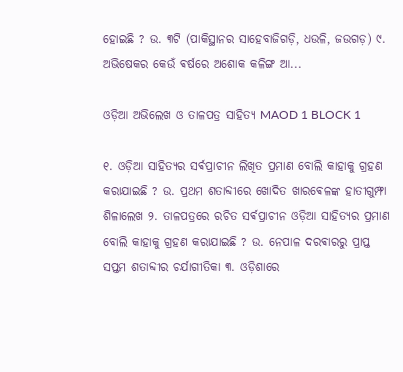ହୋଇଛି ? ଉ. ୩ଟି (ପାକିସ୍ଥାନର ସାହେବାଜିଗଡ଼ି, ଧଉଳି, ଜଉଗଡ଼) ୯. ଅଭିଷେକର କେଉଁ ଵର୍ଷରେ ଅଶୋକ କଳିଙ୍ଗ ଆ...

ଓଡ଼ିଆ ଅଭିଲେଖ ଓ ତାଳପତ୍ର ସାହିତ୍ୟ MAOD 1 BLOCK 1

୧. ଓଡ଼ିଆ ସାହିତ୍ୟର ସର୍ଵପ୍ରାଚୀନ ଲିଖିତ ପ୍ରମାଣ ବୋଲି କାହାକୁ ଗ୍ରହଣ କରାଯାଇଛି ? ଉ. ପ୍ରଥମ ଶତାବ୍ଦୀରେ ଖୋଦିତ ଖାରଵେଳଙ୍କ ହାତୀଗୁମ୍ଫା ଶିଳାଲେଖ ୨. ତାଳପତ୍ରରେ ରଚିତ ସର୍ଵପ୍ରାଚୀନ ଓଡ଼ିଆ ସାହିତ୍ୟର ପ୍ରମାଣ ବୋଲି କାହାକୁ ଗ୍ରହଣ କରାଯାଇଛି ? ଉ. ନେପାଳ ଦରଵାରରୁ ପ୍ରାପ୍ତ ସପ୍ତମ ଶତାବ୍ଦୀର ଚର୍ଯାଗୀତିକା ୩. ଓଡ଼ିଶାରେ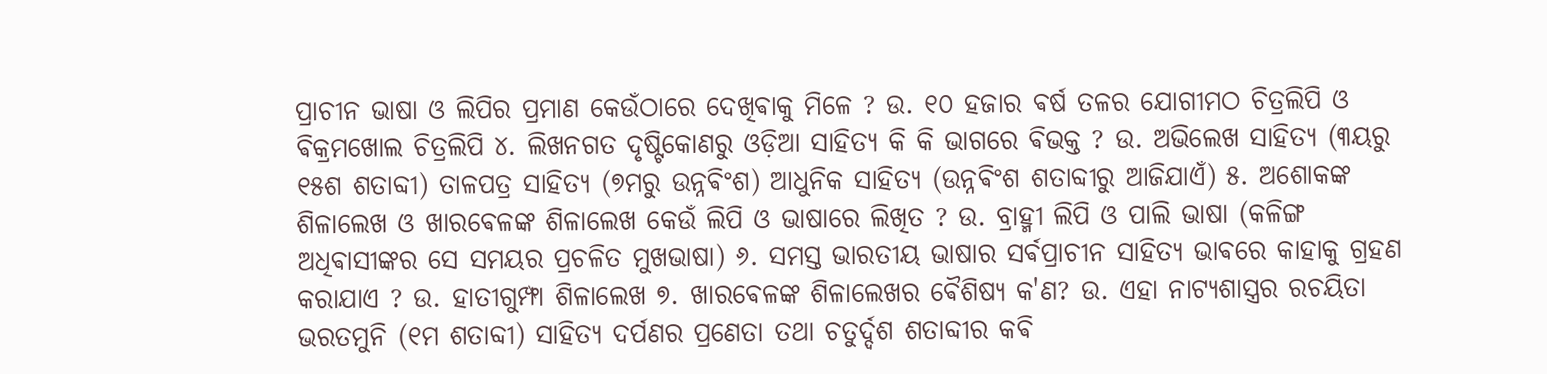ପ୍ରାଚୀନ ଭାଷା ଓ ଲିପିର ପ୍ରମାଣ କେଉଁଠାରେ ଦେଖିଵାକୁ ମିଳେ ? ଉ. ୧୦ ହଜାର ଵର୍ଷ ତଳର ଯୋଗୀମଠ ଚିତ୍ରଲିପି ଓ ଵିକ୍ରମଖୋଲ ଚିତ୍ରଲିପି ୪. ଲିଖନଗତ ଦୃଷ୍ଟିକୋଣରୁ ଓଡ଼ିଆ ସାହିତ୍ୟ କି କି ଭାଗରେ ଵିଭକ୍ତ ? ଉ. ଅଭିଲେଖ ସାହିତ୍ୟ (୩ୟରୁ ୧୫ଶ ଶତାବ୍ଦୀ) ତାଳପତ୍ର ସାହିତ୍ୟ (୭ମରୁ ଉନ୍ନଵିଂଶ) ଆଧୁନିକ ସାହିତ୍ୟ (ଉନ୍ନଵିଂଶ ଶତାବ୍ଦୀରୁ ଆଜିଯାଏଁ) ୫. ଅଶୋକଙ୍କ ଶିଳାଲେଖ ଓ ଖାରଵେଳଙ୍କ ଶିଳାଲେଖ କେଉଁ ଲିପି ଓ ଭାଷାରେ ଲିଖିତ ? ଉ. ବ୍ରାହ୍ମୀ ଲିପି ଓ ପାଲି ଭାଷା (କଳିଙ୍ଗ ଅଧିଵାସୀଙ୍କର ସେ ସମୟର ପ୍ରଚଳିତ ମୁଖଭାଷା) ୬. ସମସ୍ତ ଭାରତୀୟ ଭାଷାର ସର୍ଵପ୍ରାଚୀନ ସାହିତ୍ୟ ଭାଵରେ କାହାକୁ ଗ୍ରହଣ କରାଯାଏ ? ଉ. ହାତୀଗୁମ୍ଫା ଶିଳାଲେଖ ୭. ଖାରଵେଳଙ୍କ ଶିଳାଲେଖର ଵୈଶିଷ୍ୟ କ'ଣ? ଉ. ଏହା ନାଟ୍ୟଶାସ୍ତ୍ରର ରଚୟିତା ଭରତମୁନି (୧ମ ଶତାବ୍ଦୀ) ସାହିତ୍ୟ ଦର୍ପଣର ପ୍ରଣେତା ତଥା ଚତୁର୍ଦ୍ଦଶ ଶତାବ୍ଦୀର କଵି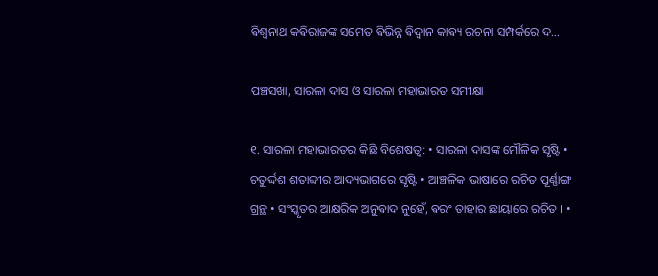ଵିଶ୍ଵନାଥ କଵିରାଜଙ୍କ ସମେତ ଵିଭିନ୍ନ ଵିଦ୍ଵାନ କାଵ୍ୟ ରଚନା ସମ୍ପର୍କରେ ଦ...

ପଞ୍ଚସଖା, ସାରଳା ଦାସ ଓ ସାରଳା ମହାଭାରତ ସମୀକ୍ଷା

୧. ସାରଳା ମହାଭାରତର କିଛି ବିଶେଷତ୍ୱ: • ସାରଳା ଦାସଙ୍କ ମୌଳିକ ସୃଷ୍ଟି • ଚତୁର୍ଦ୍ଦଶ ଶତାବ୍ଦୀର ଆଦ୍ୟଭାଗରେ ସୃଷ୍ଟି • ଆଞ୍ଚଳିକ ଭାଷାରେ ରଚିତ ପୂର୍ଣ୍ଣାଙ୍ଗ ଗ୍ରନ୍ଥ • ସଂସ୍କୃତର ଆକ୍ଷରିକ ଅନୁଵାଦ ନୁହେଁ, ଵରଂ ତାହାର ଛାୟାରେ ରଚିତ । •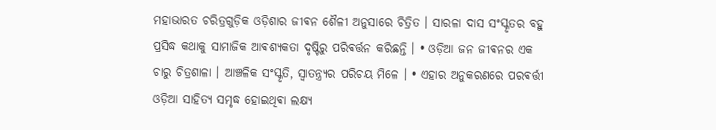ମହାଭାରତ ଚରିତ୍ରଗୁଡ଼ିକ ଓଡ଼ିଶାର ଜୀଵନ ଶୈଳୀ ଅନୁସାରେ ଚିତ୍ରିତ । ସାରଳା ଦାସ ସଂସ୍କୃତର ବହୁ ପ୍ରସିଦ୍ଧ କଥାକୁ ସାମାଜିକ ଆଵଶ୍ୟକତା ଦୃଷ୍ଟିରୁ ପରିଵର୍ତ୍ତନ କରିଛନ୍ତି । • ଓଡ଼ିଆ ଜନ ଜୀଵନର ଏକ ଚାରୁ ଚିତ୍ରଶାଳା । ଆଞ୍ଚଳିକ ସଂସ୍କୃତି, ସ୍ୱାତନ୍ତ୍ର୍ୟର ପରିଚୟ ମିଳେ । • ଏହାର ଅନୁକରଣରେ ପରଵର୍ତ୍ତୀ ଓଡ଼ିଆ ସାହିତ୍ୟ ସମୃଦ୍ଧ ହୋଇଥିଵା ଲକ୍ଷ୍ୟ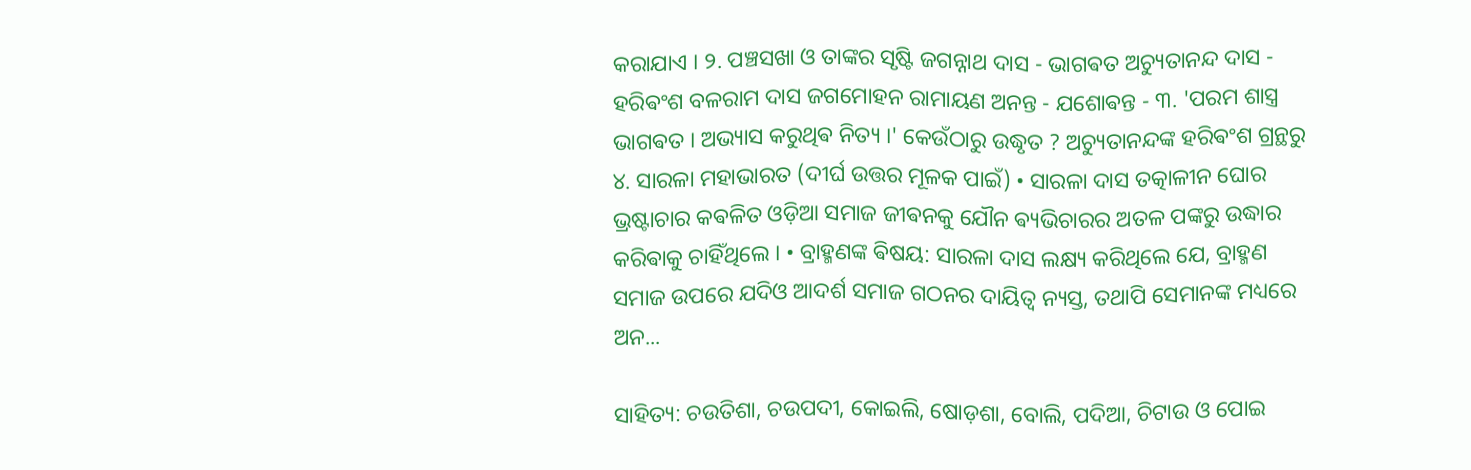କରାଯାଏ । ୨. ପଞ୍ଚସଖା ଓ ତାଙ୍କର ସୃଷ୍ଟି ଜଗନ୍ନାଥ ଦାସ - ଭାଗଵତ ଅଚ୍ୟୁତାନନ୍ଦ ଦାସ - ହରିଵଂଶ ବଳରାମ ଦାସ ଜଗମୋହନ ରାମାୟଣ ଅନନ୍ତ - ଯଶୋଵନ୍ତ - ୩. 'ପରମ ଶାସ୍ତ୍ର ଭାଗଵତ । ଅଭ୍ୟାସ କରୁଥିଵ ନିତ୍ୟ ।' କେଉଁଠାରୁ ଉଦ୍ଧୃତ ? ଅଚ୍ୟୁତାନନ୍ଦଙ୍କ ହରିଵଂଶ ଗ୍ରନ୍ଥରୁ ୪. ସାରଳା ମହାଭାରତ (ଦୀର୍ଘ ଉତ୍ତର ମୂଳକ ପାଇଁ) • ସାରଳା ଦାସ ତତ୍କାଳୀନ ଘୋର ଭ୍ରଷ୍ଟାଚାର କଵଳିତ ଓଡ଼ିଆ ସମାଜ ଜୀଵନକୁ ଯୌନ ଵ୍ୟଭିଚାରର ଅତଳ ପଙ୍କରୁ ଉଦ୍ଧାର କରିଵାକୁ ଚାହିଁଥିଲେ । • ବ୍ରାହ୍ମଣଙ୍କ ଵିଷୟ: ସାରଳା ଦାସ ଲକ୍ଷ୍ୟ କରିଥିଲେ ଯେ, ବ୍ରାହ୍ମଣ ସମାଜ ଉପରେ ଯଦିଓ ଆଦର୍ଶ ସମାଜ ଗଠନର ଦାୟିତ୍ୱ ନ୍ୟସ୍ତ, ତଥାପି ସେମାନଙ୍କ ମଧ୍ୟରେ ଅନ...

ସାହିତ୍ୟ: ଚଉତିଶା, ଚଉପଦୀ, କୋଇଲି, ଷୋଡ଼ଶା, ବୋଲି, ପଦିଆ, ଚିଟାଉ ଓ ପୋଇ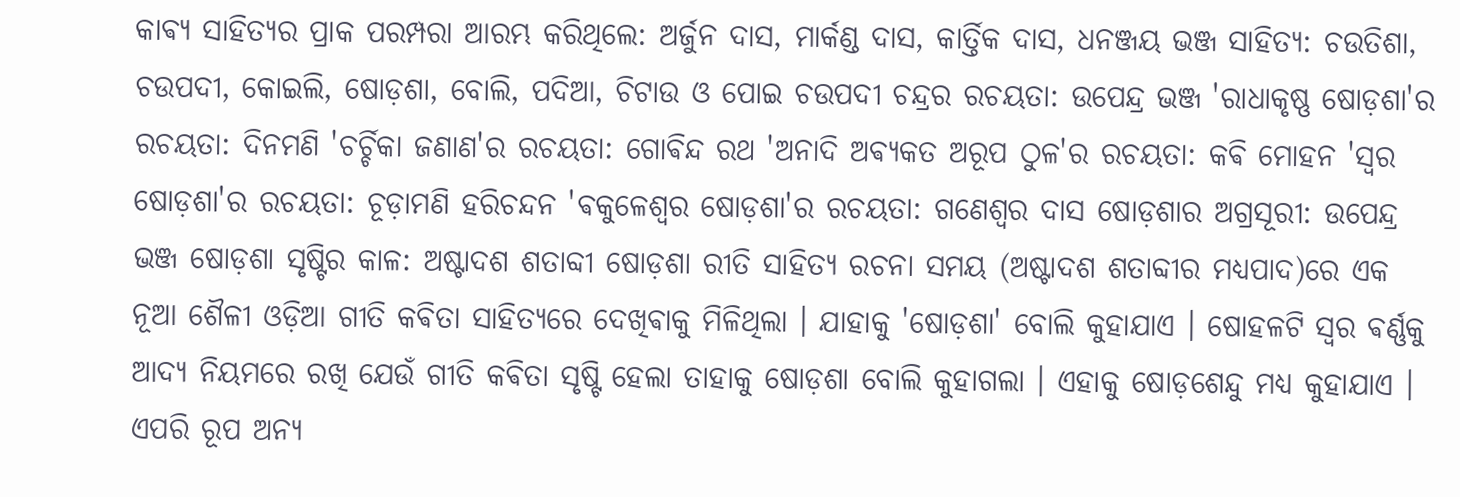କାଵ୍ୟ ସାହିତ୍ୟର ପ୍ରାକ ପରମ୍ପରା ଆରମ୍ଭ କରିଥିଲେ: ଅର୍ଜୁନ ଦାସ, ମାର୍କଣ୍ଡ ଦାସ, କାର୍ତ୍ତିକ ଦାସ, ଧନଞ୍ଜୟ ଭଞ୍ଜ ସାହିତ୍ୟ: ଚଉତିଶା, ଚଉପଦୀ, କୋଇଲି, ଷୋଡ଼ଶା, ବୋଲି, ପଦିଆ, ଚିଟାଉ ଓ ପୋଇ ଚଉପଦୀ ଚନ୍ଦ୍ରର ରଚୟତା: ଉପେନ୍ଦ୍ର ଭଞ୍ଜ 'ରାଧାକୃଷ୍ଣ ଷୋଡ଼ଶା'ର ରଚୟତା: ଦିନମଣି 'ଚର୍ଚ୍ଚିକା ଜଣାଣ'ର ରଚୟତା: ଗୋଵିନ୍ଦ ରଥ 'ଅନାଦି ଅଵ୍ୟକତ ଅରୂପ ଠୁଳ'ର ରଚୟତା: କଵି ମୋହନ 'ସ୍ଵର ଷୋଡ଼ଶା'ର ରଚୟତା: ଚୂଡ଼ାମଣି ହରିଚନ୍ଦନ 'ଵକୁଳେଶ୍ଵର ଷୋଡ଼ଶା'ର ରଚୟତା: ଗଣେଶ୍ବର ଦାସ ଷୋଡ଼ଶାର ଅଗ୍ରସୂରୀ: ଉପେନ୍ଦ୍ର ଭଞ୍ଜ ଷୋଡ଼ଶା ସୃଷ୍ଟିର କାଳ: ଅଷ୍ଟାଦଶ ଶତାବ୍ଦୀ ଷୋଡ଼ଶା ରୀତି ସାହିତ୍ୟ ରଚନା ସମୟ (ଅଷ୍ଟାଦଶ ଶତାବ୍ଦୀର ମଧ୍ୟପାଦ)ରେ ଏକ ନୂଆ ଶୈଳୀ ଓଡ଼ିଆ ଗୀତି କଵିତା ସାହିତ୍ୟରେ ଦେଖିଵାକୁ ମିଳିଥିଲା । ଯାହାକୁ 'ଷୋଡ଼ଶା' ବୋଲି କୁହାଯାଏ । ଷୋହଳଟି ସ୍ଵର ଵର୍ଣ୍ଣକୁ ଆଦ୍ୟ ନିୟମରେ ରଖି ଯେଉଁ ଗୀତି କଵିତା ସୃଷ୍ଟି ହେଲା ତାହାକୁ ଷୋଡ଼ଶା ବୋଲି କୁହାଗଲା । ଏହାକୁ ଷୋଡ଼ଶେନ୍ଦୁ ମଧ୍ୟ କୁହାଯାଏ । ଏପରି ରୂପ ଅନ୍ୟ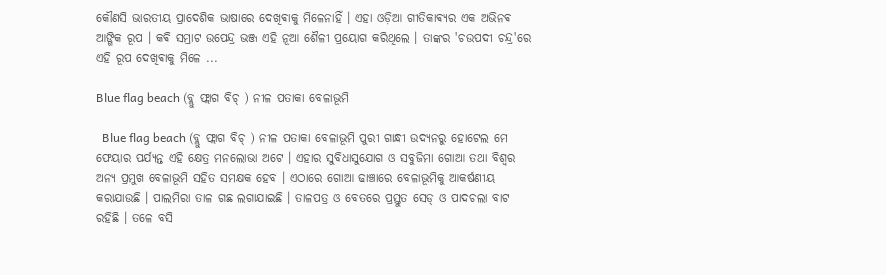କୌଣସି ଭାରତୀୟ ପ୍ରାଦେଶିକ ଭାଷାରେ ଦେଖିଵାକୁ ମିଳେନାହିଁ । ଏହା ଓଡ଼ିଆ ଗୀତିକାଵ୍ୟର ଏକ ଅଭିନଵ ଆଙ୍ଗିକ ରୂପ । କଵି ସମ୍ରାଟ ଉପେନ୍ଦ୍ର ଭଞ୍ଜ ଏହି ନୂଆ ଶୈଳୀ ପ୍ରୟୋଗ କରିଥିଲେ । ତାଙ୍କର 'ଚଉପଦୀ ଚନ୍ଦ୍ର'ରେ ଏହି ରୂପ ଦେଖିଵାକୁ ମିଳେ ...

Blue flag beach (ବ୍ଲୁ ଫ୍ଲାଗ ବିଚ୍ ) ନୀଳ ପତାକା ବେଳାଭୂମି

  Blue flag beach (ବ୍ଲୁ ଫ୍ଲାଗ ବିଚ୍ ) ନୀଳ ପତାକା ବେଳାଭୂମି ପୁରୀ ଗାନ୍ଧୀ ଉଦ୍ୟନରୁ ହୋଟେଲ ମେ ଫେୟାର ପର୍ଯ୍ୟନ୍ତ ଏହି କ୍ଷେତ୍ର ମନଲୋଭା ଅଟେ । ଏହାର ସୁବିଧାସୁଯୋଗ ଓ ସବୁଜିମା ଗୋଆ ତଥା ବିଶ୍ବର ଅନ୍ୟ ପ୍ରମୁଖ ବେଳାଭୂମି ସହିତ ସମକ୍ଷକ ହେବ । ଏଠାରେ ଗୋଆ ଢାଞ୍ଚାରେ ବେଳାଭୂମିକୁ ଆକର୍ଷଣୀୟ କରାଯାଉଛି । ପାଲମିରା ତାଳ ଗଛ ଲଗାଯାଇଛି । ତାଳପତ୍ର ଓ ବେତରେ ପ୍ରସ୍ତୁତ ସେଡ୍‌ ଓ ପାଦଚଲା ବାଟ ରହିଛି । ତଳେ ବସି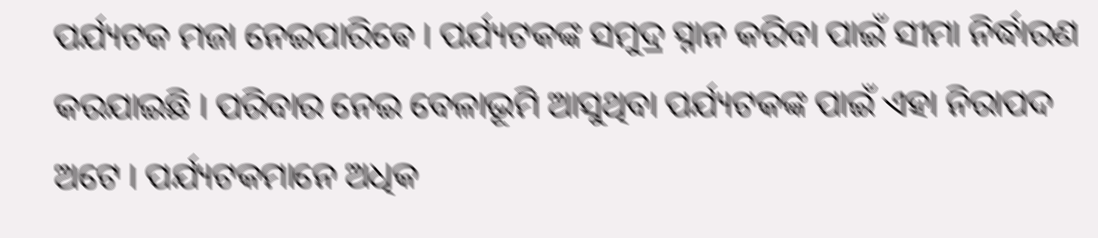ପର୍ଯ୍ୟଟକ ମଜା ନେଇପାରିଵେ । ପର୍ଯ୍ୟଟକଙ୍କ ସମୁଦ୍ର ସ୍ନାନ କରିବା ପାଇଁ ସୀମା ନିର୍ଦ୍ଧାରଣ କରଯାଇଛି । ପରିବାର ନେଇ ବେଳାଭୂମି ଆସୁଥିବା ପର୍ଯ୍ୟଟକଙ୍କ ପାଇଁ ଏହା ନିରାପଦ ଅଟେ । ପର୍ଯ୍ୟଟକମାନେ ଅଧିକ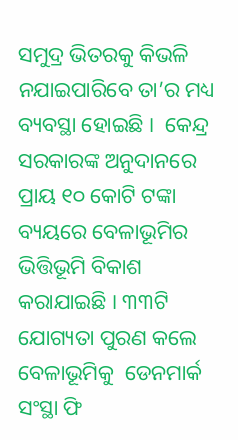ସମୁଦ୍ର ଭିତରକୁ କିଭଳି ନଯାଇପାରିବେ ତା’ର ମଧ୍ୟ ବ୍ୟବସ୍ଥା ହୋଇଛି ।  କେନ୍ଦ୍ର ସରକାରଙ୍କ ଅନୁଦାନରେ ପ୍ରାୟ ୧୦ କୋଟି ଟଙ୍କା ବ୍ୟୟରେ ବେଳାଭୂମିର ଭିତ୍ତିଭୂମି ବିକାଶ କରାଯାଇଛି । ୩୩ଟି ଯୋଗ୍ୟତା ପୁରଣ କଲେ ବେଳାଭୂମିକୁ  ଡେନମାର୍କ ସଂସ୍ଥା ଫି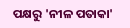ପକ୍ଷରୁ 'ନୀଳ ପତାକା'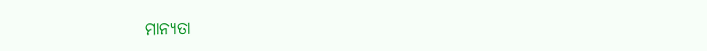ମାନ୍ୟତା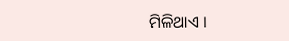ମିଳିଥାଏ ।